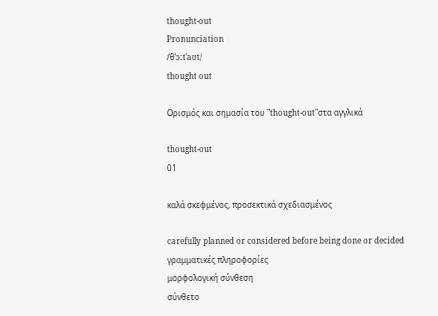thought-out
Pronunciation
/θˈɔːtˈaʊt/
thought out

Ορισμός και σημασία του "thought-out"στα αγγλικά

thought-out
01

καλά σκεφμένος, προσεκτικά σχεδιασμένος

carefully planned or considered before being done or decided
γραμματικές πληροφορίες
μορφολογική σύνθεση
σύνθετο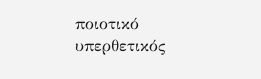ποιοτικό
υπερθετικός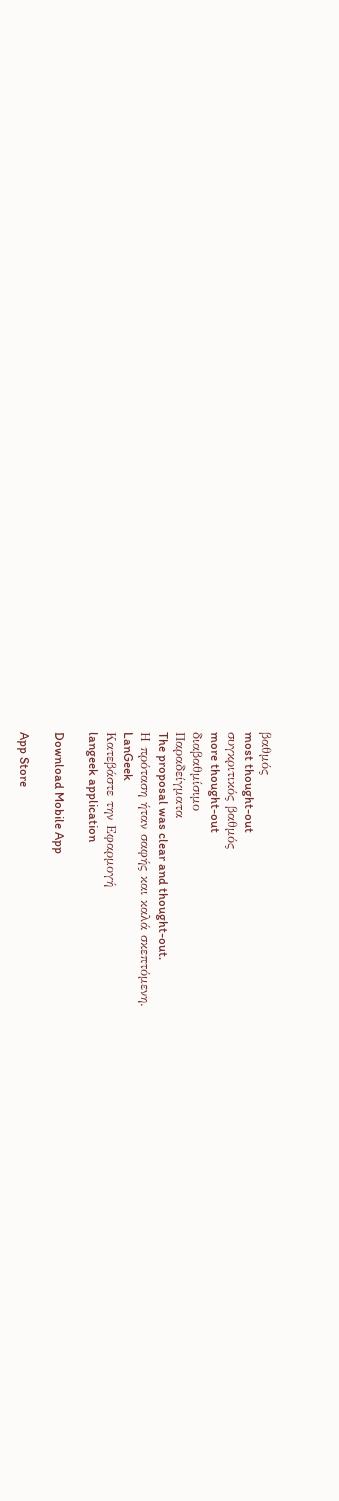βαθμός
most thought-out
συγκριτικός βαθμός
more thought-out
διαβαθμίσιμο
Παραδείγματα
The proposal was clear and thought-out.
Η πρόταση ήταν σαφής και καλά σκεπτόμενη.
LanGeek
Κατεβάστε την Εφαρμογή
langeek application

Download Mobile App

App Store